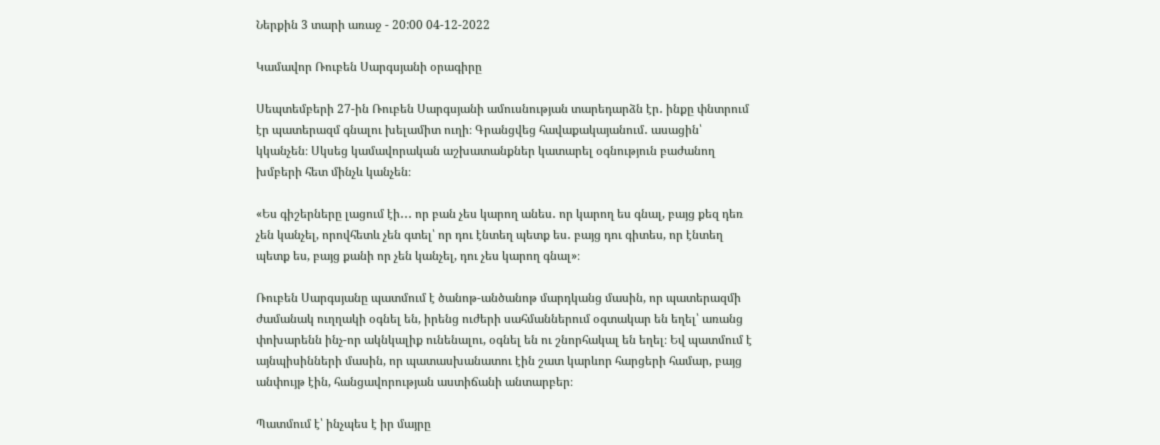Ներքին 3 տարի առաջ - 20:00 04-12-2022

Կամավոր Ռուբեն Սարգսյանի օրագիրը

Սեպտեմբերի 27-ին Ռուբեն Սարգսյանի ամուսնության տարեդարձն էր․ ինքը փնտրում էր պատերազմ գնալու խելամիտ ուղի։ Գրանցվեց հավաքակայանում․ ասացին՝ կկանչեն։ Սկսեց կամավորական աշխատանքներ կատարել օգնություն բաժանող խմբերի հետ մինչև կանչեն։

«Ես գիշերները լացում էի․․․ որ բան չես կարող անես․ որ կարող ես գնալ, բայց քեզ դեռ չեն կանչել, որովհետև չեն գտել՝ որ դու էնտեղ պետք ես․ բայց դու գիտես, որ էնտեղ պետք ես, բայց քանի որ չեն կանչել, դու չես կարող գնալ»։

Ռուբեն Սարգսյանը պատմում է ծանոթ-անծանոթ մարդկանց մասին, որ պատերազմի ժամանակ ուղղակի օգնել են, իրենց ուժերի սահմաններում օգտակար են եղել՝ առանց փոխարենն ինչ-որ ակնկալիք ունենալու, օգնել են ու շնորհակալ են եղել։ Եվ պատմում է այնպիսինների մասին, որ պատասխանատու էին շատ կարևոր հարցերի համար, բայց անփույթ էին, հանցավորության աստիճանի անտարբեր։

Պատմում է՝ ինչպես է իր մայրը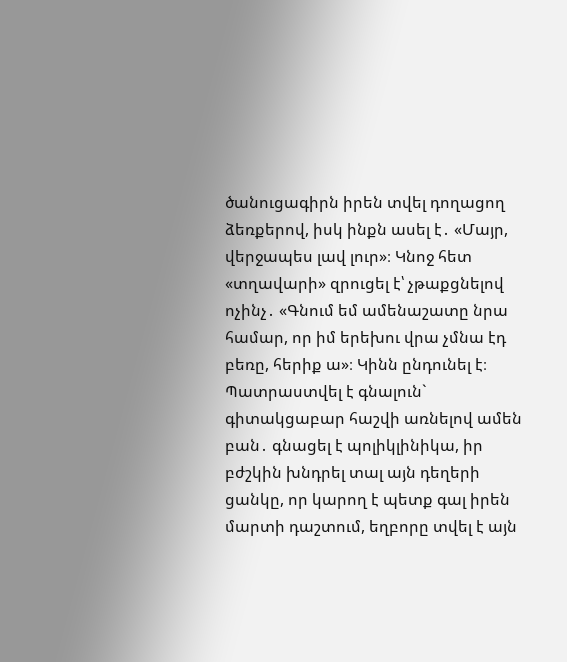ծանուցագիրն իրեն տվել դողացող ձեռքերով, իսկ ինքն ասել է․ «Մայր, վերջապես լավ լուր»։ Կնոջ հետ «տղավարի» զրուցել է՝ չթաքցնելով ոչինչ․ «Գնում եմ ամենաշատը նրա համար, որ իմ երեխու վրա չմնա էդ բեռը, հերիք ա»։ Կինն ընդունել է։ Պատրաստվել է գնալուն` գիտակցաբար հաշվի առնելով ամեն բան․ գնացել է պոլիկլինիկա, իր բժշկին խնդրել տալ այն դեղերի ցանկը, որ կարող է պետք գալ իրեն մարտի դաշտում, եղբորը տվել է այն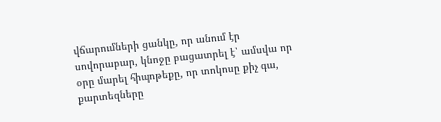վճարումների ցանկը, որ անում էր սովորաբար, կնոջը բացատրել է՝ ամսվա որ օրը մարել հիպոթեքը, որ տոկոսը քիչ գա, քարտեզները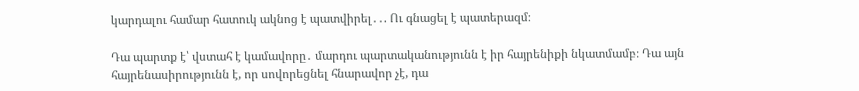կարդալու համար հատուկ ակնոց է պատվիրել․․. Ու գնացել է պատերազմ։

Դա պարտք է՝ վստահ է կամավորը․ մարդու պարտականությունն է իր հայրենիքի նկատմամբ։ Դա այն հայրենասիրությունն է, որ սովորեցնել հնարավոր չէ, դա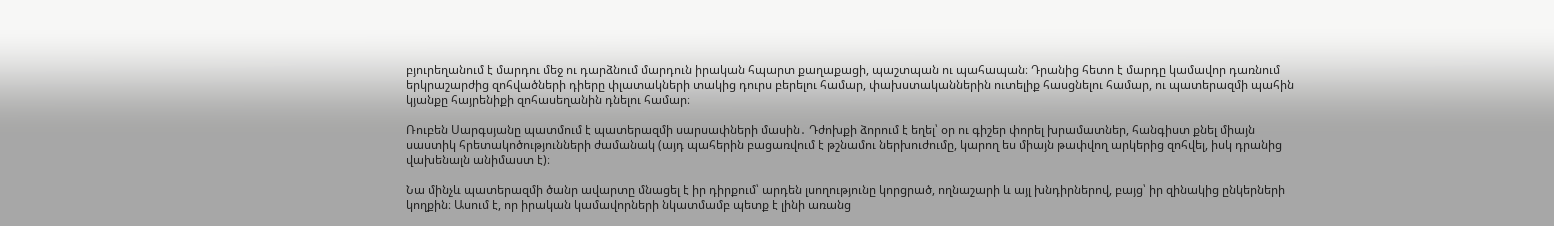բյուրեղանում է մարդու մեջ ու դարձնում մարդուն իրական հպարտ քաղաքացի, պաշտպան ու պահապան։ Դրանից հետո է մարդը կամավոր դառնում երկրաշարժից զոհվածների դիերը փլատակների տակից դուրս բերելու համար, փախստականներին ուտելիք հասցնելու համար, ու պատերազմի պահին կյանքը հայրենիքի զոհասեղանին դնելու համար։

Ռուբեն Սարգսյանը պատմում է պատերազմի սարսափների մասին․ Դժոխքի ձորում է եղել՝ օր ու գիշեր փորել խրամատներ, հանգիստ քնել միայն սաստիկ հրետակոծությունների ժամանակ (այդ պահերին բացառվում է թշնամու ներխուժումը, կարող ես միայն թափվող արկերից զոհվել, իսկ դրանից վախենալն անիմաստ է)։

Նա մինչև պատերազմի ծանր ավարտը մնացել է իր դիրքում՝ արդեն լսողությունը կորցրած, ողնաշարի և այլ խնդիրներով, բայց՝ իր զինակից ընկերների կողքին։ Ասում է, որ իրական կամավորների նկատմամբ պետք է լինի առանց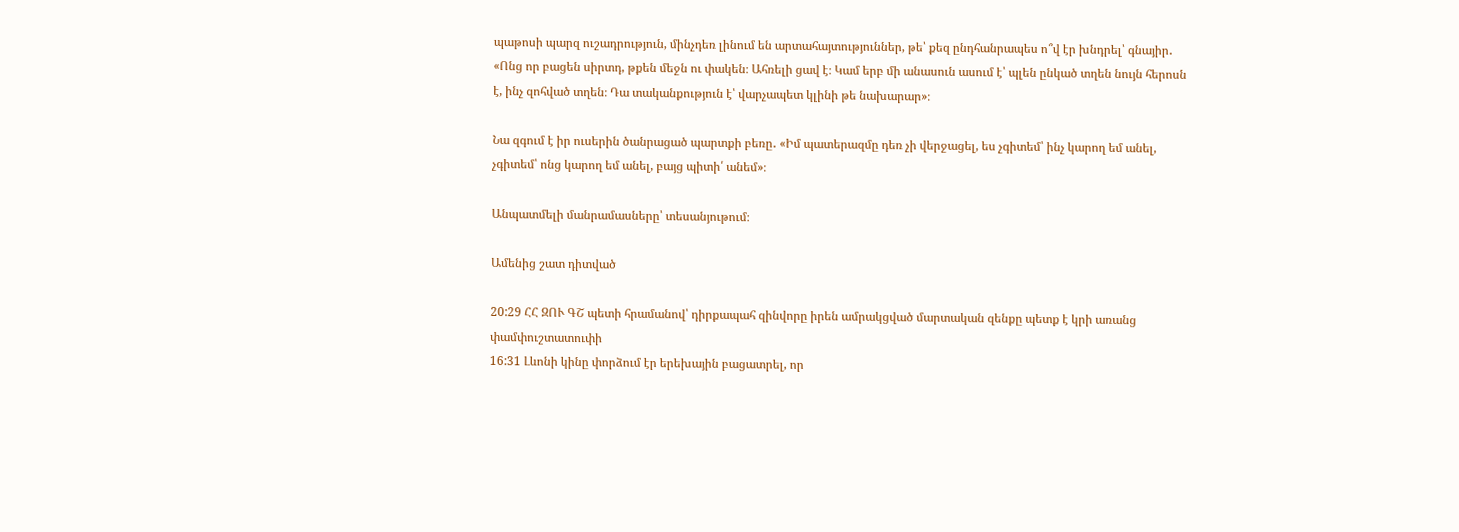պաթոսի պարզ ուշադրություն, մինչդեռ լինում են արտահայտություններ, թե՝ քեզ ընդհանրապես ո՞վ էր խնդրել՝ գնայիր․ «Ոնց որ բացեն սիրտդ, թքեն մեջն ու փակեն։ Ահռելի ցավ է։ Կամ երբ մի անասուն ասում է՝ պլեն ընկած տղեն նույն հերոսն է, ինչ զոհված տղեն։ Դա տականքություն է՝ վարչապետ կլինի թե նախարար»։

Նա զգում է իր ուսերին ծանրացած պարտքի բեռը․ «Իմ պատերազմը դեռ չի վերջացել, ես չգիտեմ՝ ինչ կարող եմ անել, չգիտեմ՝ ոնց կարող եմ անել, բայց պիտի՛ անեմ»։

Անպատմելի մանրամասները՝ տեսանյութում։

Ամենից շատ դիտված

20:29 ՀՀ ԶՈՒ ԳՇ պետի հրամանով՝ դիրքապահ զինվորը իրեն ամրակցված մարտական զենքը պետք է կրի առանց փամփուշտատուփի
16:31 Լևոնի կինը փորձում էր երեխային բացատրել, որ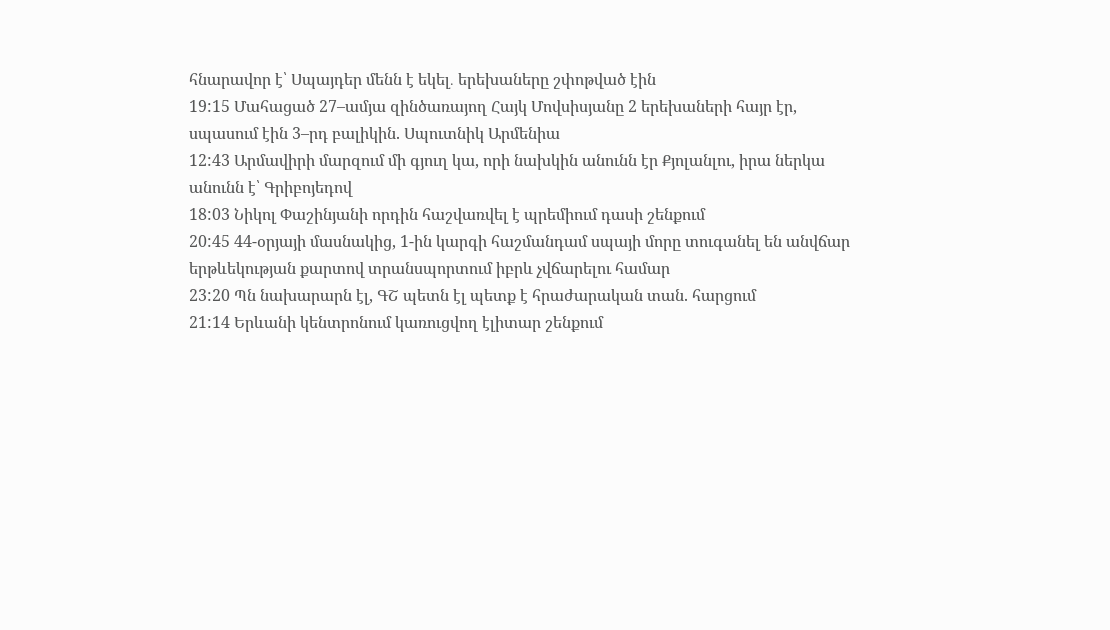հնարավոր է՝ Սպայդեր մենն է եկել․ երեխաները շփոթված էին
19:15 Մահացած 27–ամյա զինծառայող Հայկ Մովսիսյանը 2 երեխաների հայր էր, սպասում էին 3–րդ բալիկին. Սպուտնիկ Արմենիա
12:43 Արմավիրի մարզում մի գյուղ կա, որի նախկին անունն էր Քյոլանլու, իրա ներկա անունն է՝ Գրիբոյեդով
18:03 Նիկոլ Փաշինյանի որդին հաշվառվել է պրեմիում դասի շենքում
20:45 44-օրյայի մասնակից, 1-ին կարգի հաշմանդամ սպայի մորը տուգանել են անվճար երթևեկության քարտով տրանսպորտում իբրև չվճարելու համար
23:20 Պն նախարարն էլ, ԳՇ պետն էլ պետք է հրաժարական տան. հարցում
21:14 Երևանի կենտրոնում կառուցվող էլիտար շենքում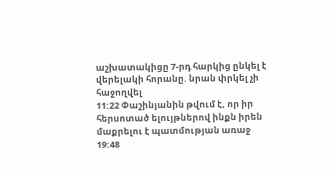աշխատակիցը 7-րդ հարկից ընկել է վերելակի հորանը. նրան փրկել չի հաջողվել
11:22 Փաշինյանին թվում է, որ իր հերսոտած ելույթներով ինքն իրեն մաքրելու է պատմության առաջ
19:48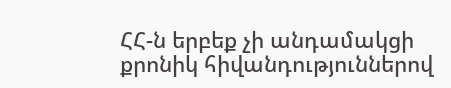ՀՀ-ն երբեք չի անդամակցի քրոնիկ հիվանդություններով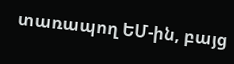տառապող ԵՄ-ին, բայց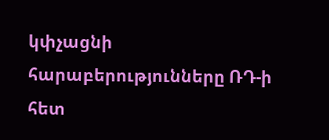կփչացնի հարաբերությունները ՌԴ-ի հետ